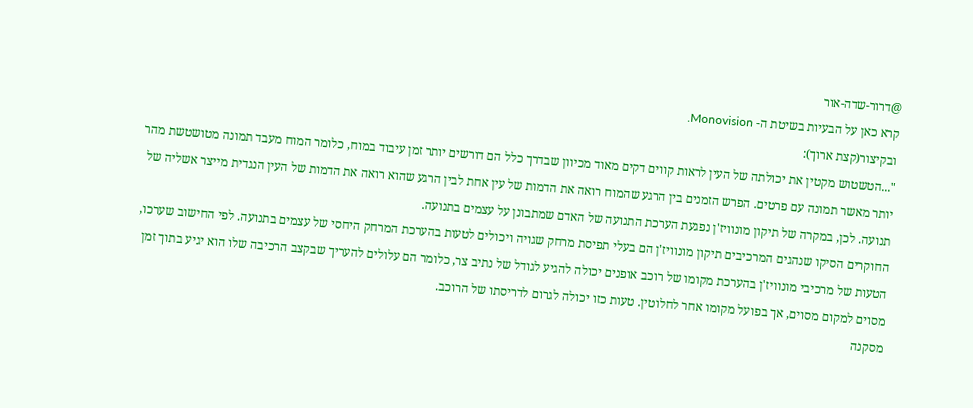@דרור-שדה-אור
קרא כאן על הבעיות בשיטת ה- Monovision.
ובקיצור(קצת ארוך):
"...הטשטוש מקטין את יכולתה של העין לראות קווים דקים מאוד מכיוון שבדרך כלל הם דורשים יותר זמן עיבוד במוח, כלומר המוח מעבד תמונה מטושטשת מהר יותר מאשר תמונה עם פרטים. הפרש הזמנים בין הרגע שהמוח רואה את הדמות של עין אחת לבין הרגע שהוא רואה את הדמות של העין הנגדית מייצר אשליה של תנועה. לכן, במקרה של תיקון מונוויז'ן נפגעת הערכת התנועה של האדם שמתבונן על עצמים בתנועה.
החוקרים הסיקו שנהגים המרכיבים תיקון מונוויז'ן הם בעלי תפיסת מרחק שגויה ויכולים לטעות בהערכת המרחק היחסי של עצמים בתנועה. לפי החישוב שערכו, הטעות של מרכיבי מונוויז'ן בהערכת מקומו של רוכב אופנים יכולה להגיע לגודל של נתיב צר, כלומר הם עלולים להעריך שבקצב הרכיבה שלו הוא יגיע בתוך זמן מסוים למקום מסוים, אך בפועל מקומו אחר לחלוטין. טעות כזו יכולה לגרום לדריסתו של הרוכב.
מסקנה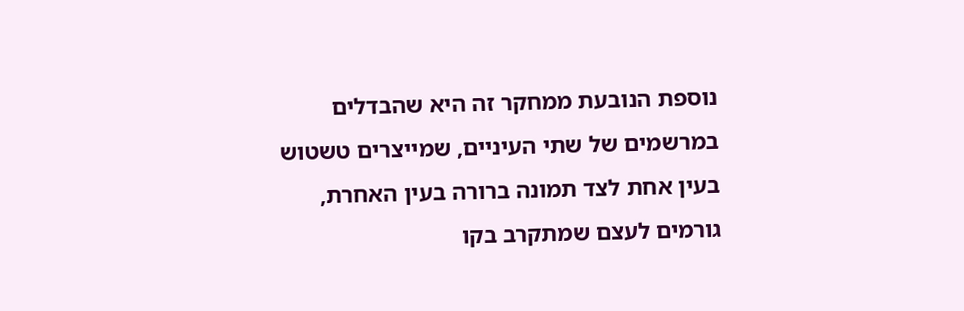נוספת הנובעת ממחקר זה היא שהבדלים במרשמים של שתי העיניים, שמייצרים טשטוש בעין אחת לצד תמונה ברורה בעין האחרת, גורמים לעצם שמתקרב בקו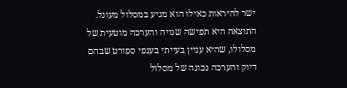ישר להיראות כאילו הוא מגיע במסלול מעוגל. התוצאה היא תפישה שגויה והערכה מוטעית של מסלולו, שהיא עניין בעייתי בענפי ספורט שבהם דיוק והערכה נכונה של מסלול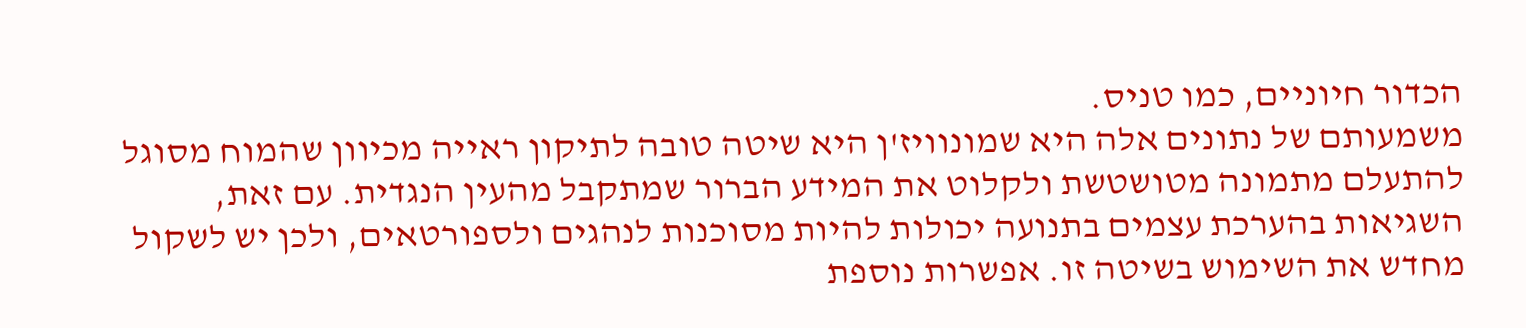הכדור חיוניים, כמו טניס.
משמעותם של נתונים אלה היא שמונוויז'ן היא שיטה טובה לתיקון ראייה מכיוון שהמוח מסוגל להתעלם מתמונה מטושטשת ולקלוט את המידע הברור שמתקבל מהעין הנגדית. עם זאת, השגיאות בהערכת עצמים בתנועה יכולות להיות מסוכנות לנהגים ולספורטאים, ולכן יש לשקול מחדש את השימוש בשיטה זו. אפשרות נוספת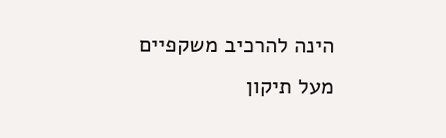הינה להרכיב משקפיים מעל תיקון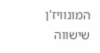המונוויז'ן שישווה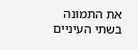את התמונה בשתי העיניים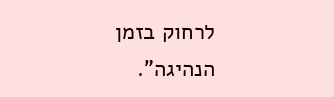לרחוק בזמן הנהיגה".